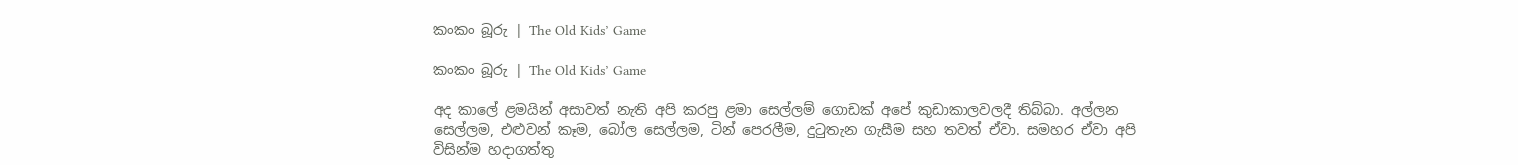කංකං බූරු | The Old Kids’ Game

කංකං බූරු | The Old Kids’ Game

අද කාලේ ළමයින් අසාවත් නැති අපි කරපු ළමා සෙල්ලම් ගොඩක් අපේ කුඩාකාලවලදී තිබ්බා. අල්ලන සෙල්ලම, එළුවන් කෑම, බෝල සෙල්ලම, ටින් පෙරලීම, දුටුතැන ගැසීම සහ තවත් ඒවා. සමහර ඒවා අපි විසින්ම හදාගත්තු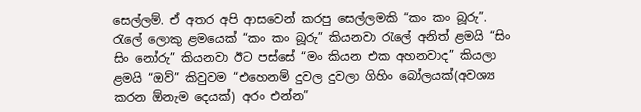සෙල්ලම්. ඒ අතර අපි ආසවෙන් කරපු සෙල්ලමකි “කං කං බූරු”. රැලේ ලොකු ළමයෙක් “කං කං බූරු” කියනවා රැලේ අනිත් ළමයි “සිං සිං නෝරු” කියනවා ඊට පස්සේ “මං කියන එක අහනවාද” කියලා ළමයි “ඔව්” කිවුවම “එහෙනම් දුවල දුවලා ගිහිං බෝලයක්(අවශ්‍ය කරන ඕනැම දෙයක්) අරං එන්න”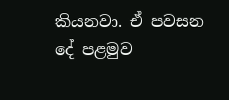කියනවා. ඒ පවසන දේ පළමුව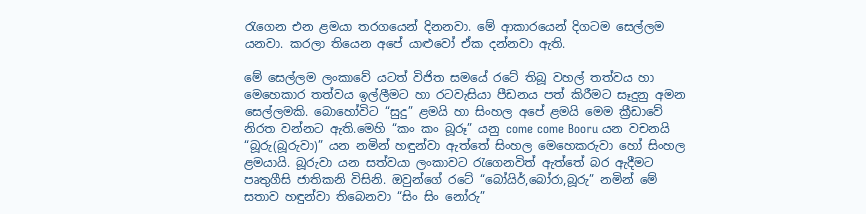රැගෙන එන ළමයා තරගයෙන් දිනනවා. මේ ආකාරයෙන් දිගටම සෙල්ලම යනවා. කරලා තියෙන අපේ යාළුවෝ ඒක දන්නවා ඇති.

මේ සෙල්ලම ලංකාවේ යටත් විජිත සමයේ රටේ තිබූ වහල් තත්වය හා මෙහෙකාර තත්වය ඉල්ලීමට හා රටවැසියා පීඩනය පත් කිරීමට සෑදුනු අමන සෙල්ලමකි. බොහෝවිට “සුදු” ළමයි හා සිංහල අපේ ළමයි මෙම ක්‍රීඩාවේ නිරත වන්නට ඇති.මෙහි “කං කං බූරූ” යනු come come Booru යන වචනයි “බූරු(බූරුවා)” යන නමින් හඳුන්වා ඇත්තේ සිංහල මෙහෙකරුවා හෝ සිංහල ළමයායි. බූරුවා යන සත්වයා ලංකාවට රැගෙනවිත් ඇත්තේ බර ඇදීමට පෘතුගීසි ජාතිකනි විසිනි. ඔවුන්ගේ රටේ “බෝයිර්,බෝරා,බූරු” නමින් මේ සතාව හඳුන්වා තිබෙනවා “සිං සිං නෝරු”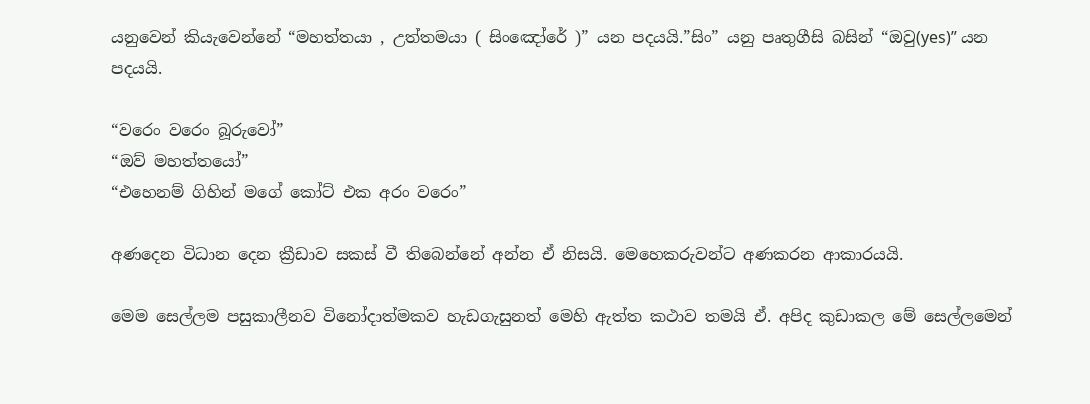යනුවෙන් කියැවෙන්නේ “මහත්තයා , උත්තමයා ( සිංඤෝරේ )” යන පදයයි.”සිං” යනු පෘතුගීසි බසින් “ඔවු(yes)” යන පදයයි.

“වරෙං වරෙං බූරුවෝ”
“ඔව් මහත්තයෝ”
“එහෙනම් ගිහින් මගේ කෝට් එක අරං වරෙං”

අණදෙන විධාන දෙන ක්‍රීඩාව සකස් වී තිබෙන්නේ අන්න ඒ නිසයි. මෙහෙකරුවන්ට අණකරන ආකාරයයි.

මෙම සෙල්ලම පසුකාලීනව විනෝදාත්මකව හැඩගැසුනත් මෙහි ඇත්ත කථාව තමයි ඒ. අපිද කුඩාකල මේ සෙල්ලමෙන්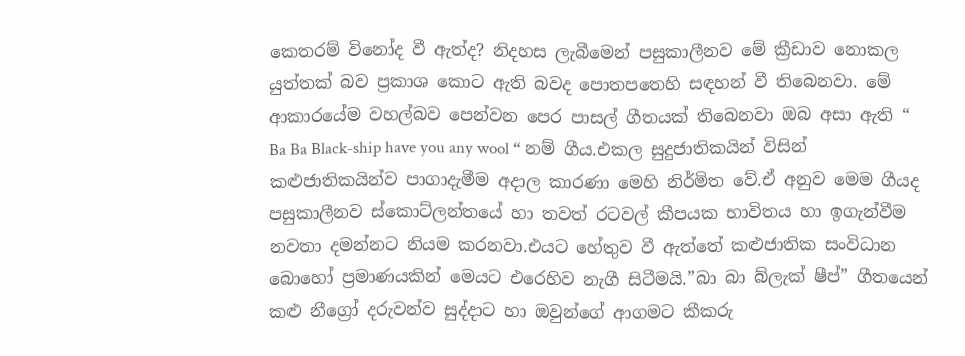කෙතරම් විනෝද වී ඇත්ද? නිදහස ලැබීමෙන් පසුකාලීනව මේ ක්‍රීඩාව නොකල යුත්තක් බව ප්‍ර‍කාශ කොට ඇති බවද පොතපතෙහි සඳහන් වී තිබෙනවා. මේ ආකාරයේම වහල්බව පෙන්වන පෙර පාසල් ගීතයක් තිබෙනවා ඔබ අසා ඇති “ Ba Ba Black-ship have you any wool “ නම් ගීය.එකල සුදුජාතිකයින් විසින් කළුජාතිකයින්ව පාගාදැමීම අදාල කාරණා මෙහි නිර්මිත වේ.ඒ අනුව මෙම ගීයද පසුකාලීනව ස්කොට්ලන්තයේ හා තවත් රටවල් කීපයක භාවිතය හා ඉගැන්වීම නවතා දමන්නට නියම කරනවා.එයට හේතුව වී ඇත්තේ කළුජාතික සංවිධාන බොහෝ ප්‍ර‍මාණයකින් මෙයට එරෙහිව නැගී සිටීමයි.”බා බා බ්ලැක් ෂීප්” ගීතයෙන් කළු නීග්‍රෝ දරුවන්ව සුද්දාට හා ඔවුන්ගේ ආගමට කීකරු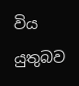විය යුතුබව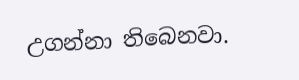උගන්නා තිබෙනවා.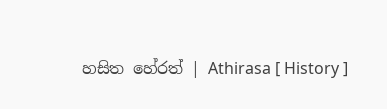හසිත හේරත් | Athirasa [ History ]